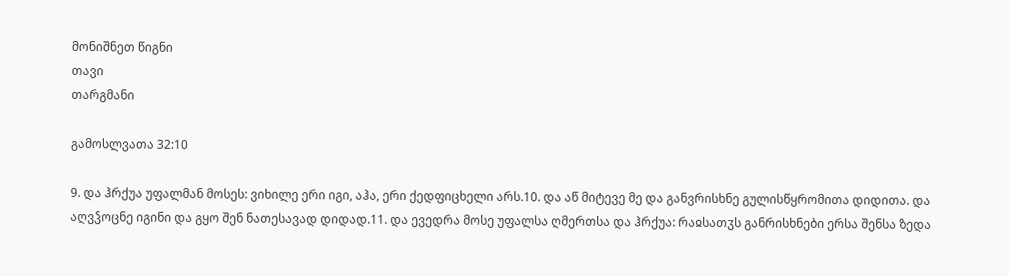მონიშნეთ წიგნი
თავი
თარგმანი

გამოსლვათა 32:10

9. და ჰრქუა უფალმან მოსეს: ვიხილე ერი იგი, აჰა, ერი ქედფიცხელი არს.10. და აწ მიტევე მე და განვრისხნე გულისწყრომითა დიდითა. და აღვჴოცნე იგინი და გყო შენ ნათესავად დიდად.11. და ევედრა მოსე უფალსა ღმერთსა და ჰრქუა: რაჲსათჳს განრისხნები ერსა შენსა ზედა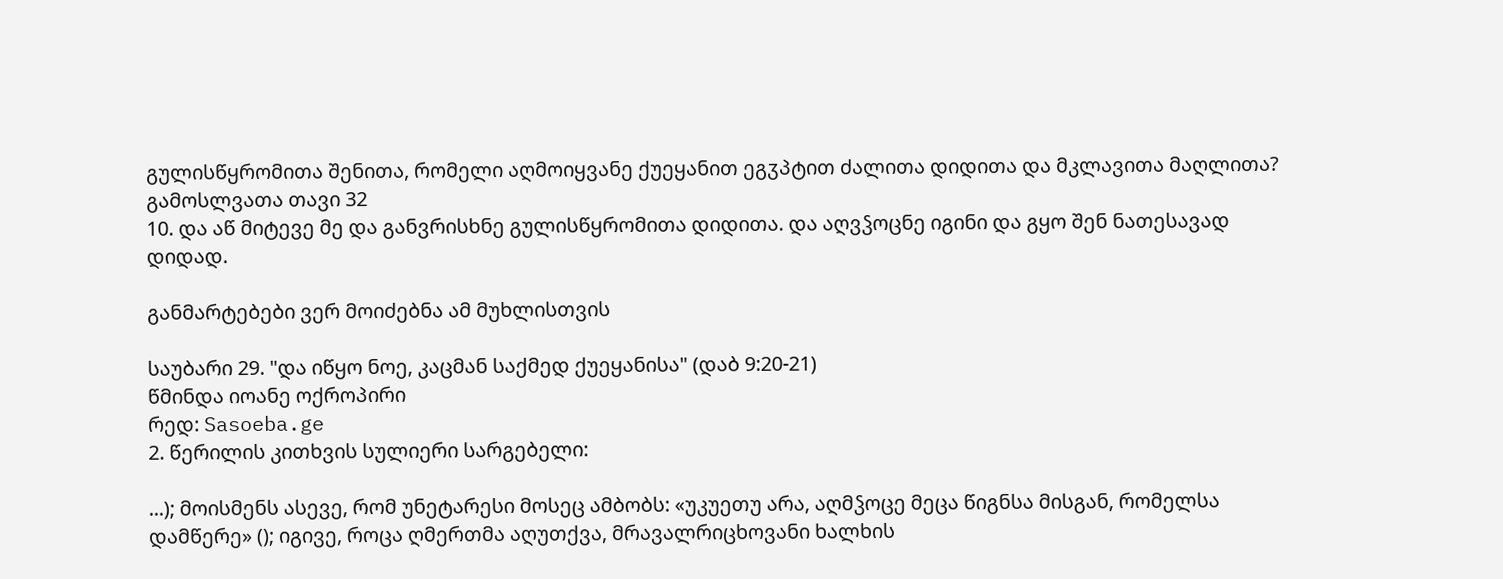გულისწყრომითა შენითა, რომელი აღმოიყვანე ქუეყანით ეგჳპტით ძალითა დიდითა და მკლავითა მაღლითა?
გამოსლვათა თავი 32
10. და აწ მიტევე მე და განვრისხნე გულისწყრომითა დიდითა. და აღვჴოცნე იგინი და გყო შენ ნათესავად დიდად.

განმარტებები ვერ მოიძებნა ამ მუხლისთვის

საუბარი 29. "და იწყო ნოე, კაცმან საქმედ ქუეყანისა" (დაბ 9:20-21)
წმინდა იოანე ოქროპირი
რედ: Sasoeba.ge
2. წერილის კითხვის სულიერი სარგებელი:

...); მოისმენს ასევე, რომ უნეტარესი მოსეც ამბობს: «უკუეთუ არა, აღმჴოცე მეცა წიგნსა მისგან, რომელსა დამწერე» (); იგივე, როცა ღმერთმა აღუთქვა, მრავალრიცხოვანი ხალხის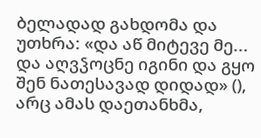ბელადად გახდომა და უთხრა: «და აწ მიტევე მე... და აღვჴოცნე იგინი და გყო შენ ნათესავად დიდად» (), არც ამას დაეთანხმა,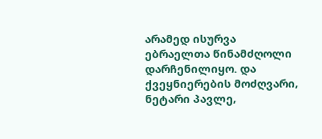არამედ ისურვა ებრაელთა წინამძღოლი დარჩენილიყო. და ქვეყნიერების მოძღვარი, ნეტარი პავლე,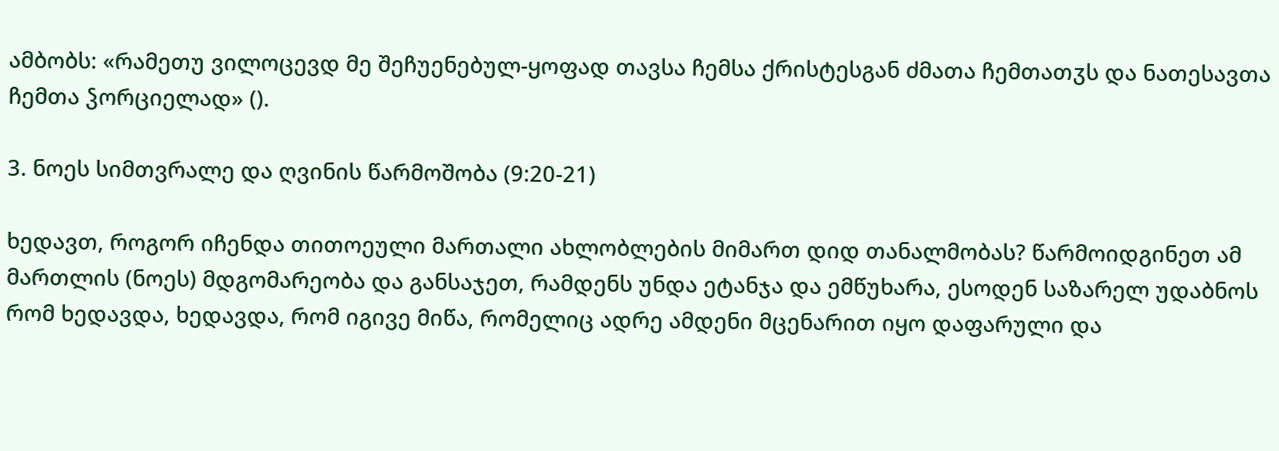ამბობს: «რამეთუ ვილოცევდ მე შეჩუენებულ-ყოფად თავსა ჩემსა ქრისტესგან ძმათა ჩემთათჳს და ნათესავთა ჩემთა ჴორციელად» ().

3. ნოეს სიმთვრალე და ღვინის წარმოშობა (9:20-21)

ხედავთ, როგორ იჩენდა თითოეული მართალი ახლობლების მიმართ დიდ თანალმობას? წარმოიდგინეთ ამ მართლის (ნოეს) მდგომარეობა და განსაჯეთ, რამდენს უნდა ეტანჯა და ემწუხარა, ესოდენ საზარელ უდაბნოს რომ ხედავდა, ხედავდა, რომ იგივე მიწა, რომელიც ადრე ამდენი მცენარით იყო დაფარული და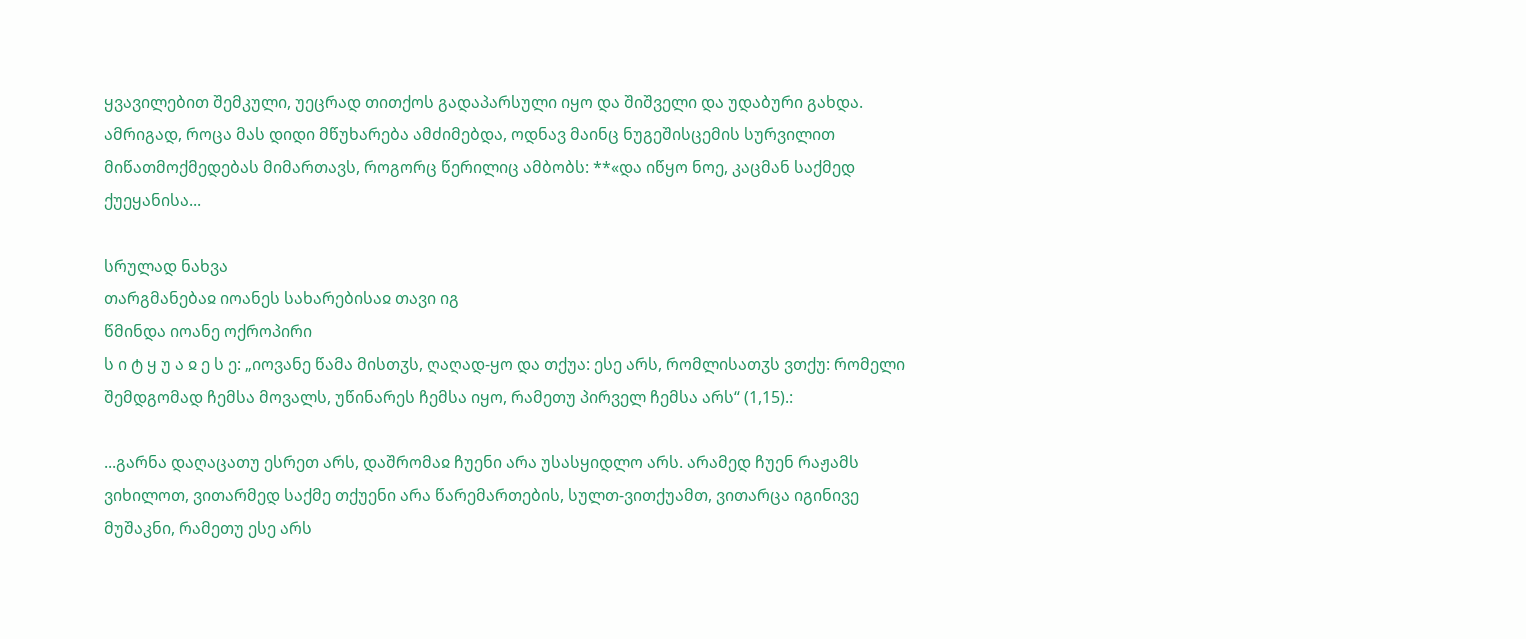ყვავილებით შემკული, უეცრად თითქოს გადაპარსული იყო და შიშველი და უდაბური გახდა. ამრიგად, როცა მას დიდი მწუხარება ამძიმებდა, ოდნავ მაინც ნუგეშისცემის სურვილით მიწათმოქმედებას მიმართავს, როგორც წერილიც ამბობს: **«და იწყო ნოე, კაცმან საქმედ ქუეყანისა...

სრულად ნახვა
თარგმანებაჲ იოანეს სახარებისაჲ თავი იგ
წმინდა იოანე ოქროპირი
ს ი ტ ყ უ ა ჲ ე ს ე: „იოვანე წამა მისთჳს, ღაღად-ყო და თქუა: ესე არს, რომლისათჳს ვთქუ: რომელი შემდგომად ჩემსა მოვალს, უწინარეს ჩემსა იყო, რამეთუ პირველ ჩემსა არს“ (1,15).:

...გარნა დაღაცათუ ესრეთ არს, დაშრომაჲ ჩუენი არა უსასყიდლო არს. არამედ ჩუენ რაჟამს ვიხილოთ, ვითარმედ საქმე თქუენი არა წარემართების, სულთ-ვითქუამთ, ვითარცა იგინივე მუშაკნი, რამეთუ ესე არს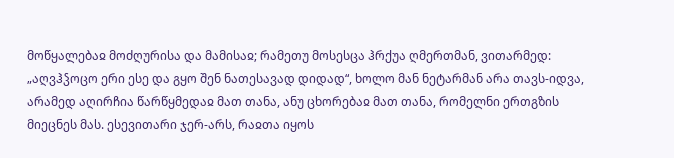მოწყალებაჲ მოძღურისა და მამისაჲ; რამეთუ მოსესცა ჰრქუა ღმერთმან, ვითარმედ: „აღვჰჴოცო ერი ესე და გყო შენ ნათესავად დიდად“, ხოლო მან ნეტარმან არა თავს-იდვა, არამედ აღირჩია წარწყმედაჲ მათ თანა, ანუ ცხორებაჲ მათ თანა, რომელნი ერთგზის მიეცნეს მას. ესევითარი ჯერ-არს, რაჲთა იყოს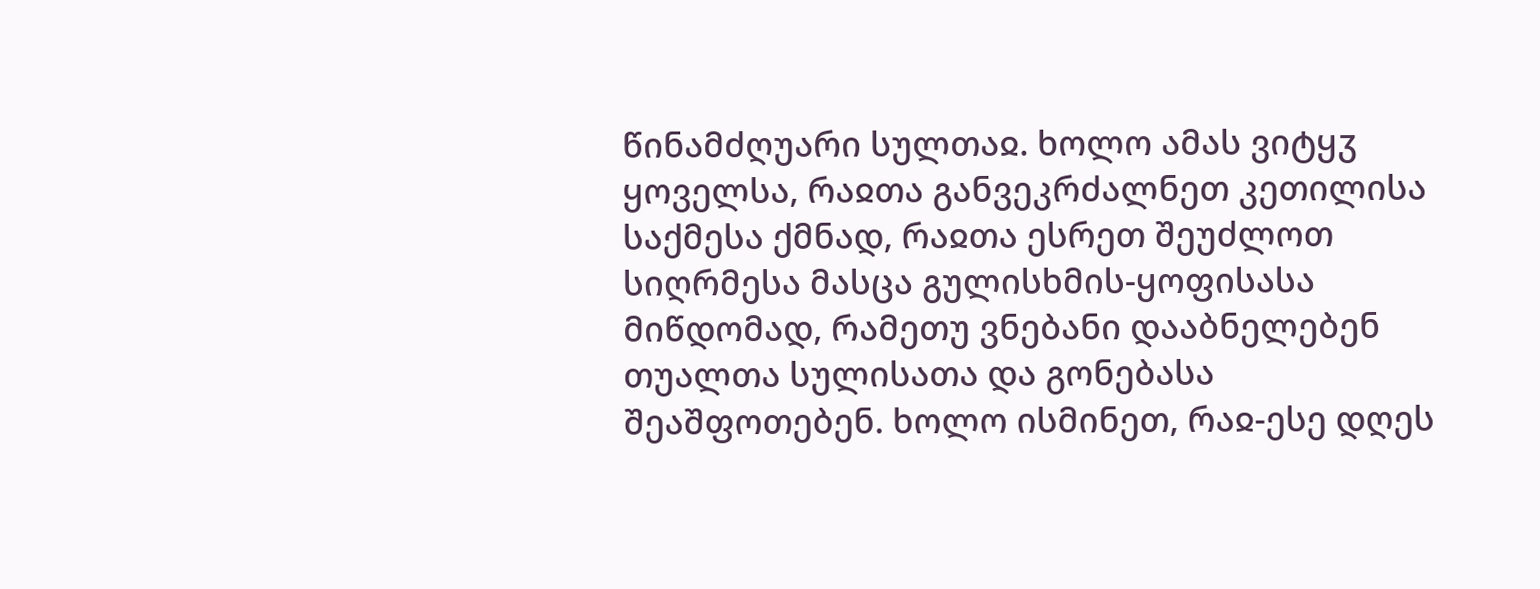წინამძღუარი სულთაჲ. ხოლო ამას ვიტყჳ ყოველსა, რაჲთა განვეკრძალნეთ კეთილისა საქმესა ქმნად, რაჲთა ესრეთ შეუძლოთ სიღრმესა მასცა გულისხმის-ყოფისასა მიწდომად, რამეთუ ვნებანი დააბნელებენ თუალთა სულისათა და გონებასა შეაშფოთებენ. ხოლო ისმინეთ, რაჲ-ესე დღეს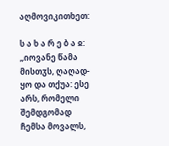აღმოვიკითხეთ:

ს ა ხ ა რ ე ბ ა ჲ: „იოვანე წამა მისთჳს, ღაღად-ყო და თქუა: ესე არს, რომელი შემდგომად ჩემსა მოვალს,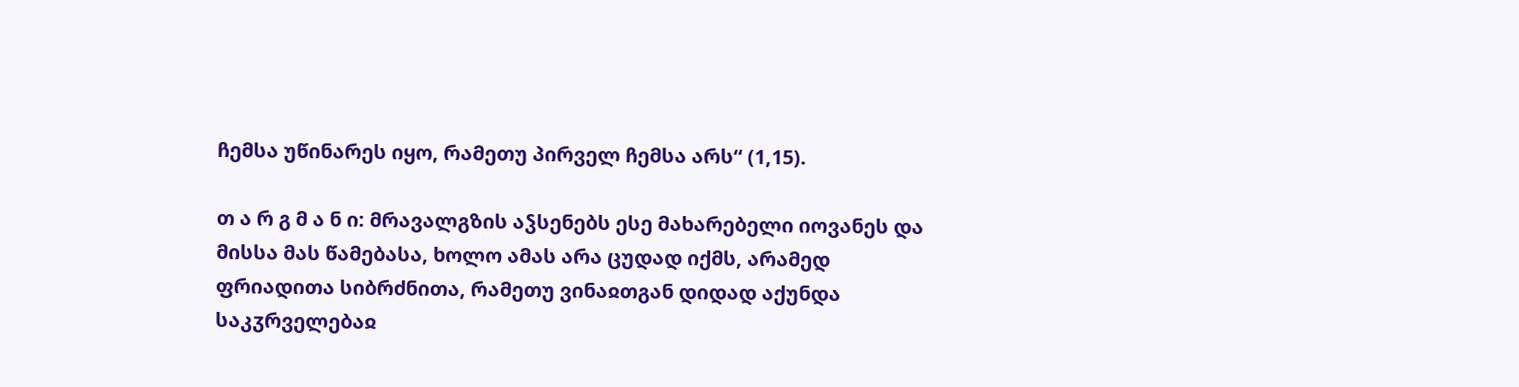ჩემსა უწინარეს იყო, რამეთუ პირველ ჩემსა არს“ (1,15).

თ ა რ გ მ ა ნ ი: მრავალგზის აჴსენებს ესე მახარებელი იოვანეს და მისსა მას წამებასა, ხოლო ამას არა ცუდად იქმს, არამედ ფრიადითა სიბრძნითა, რამეთუ ვინაჲთგან დიდად აქუნდა საკჳრველებაჲ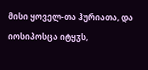მისი ყოველ-თა ჰურიათა, და იოსიპოსცა იტყჳს,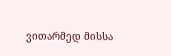ვითარმედ მისსა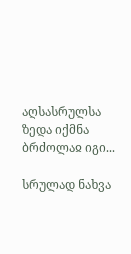აღსასრულსა ზედა იქმნა ბრძოლაჲ იგი...

სრულად ნახვა